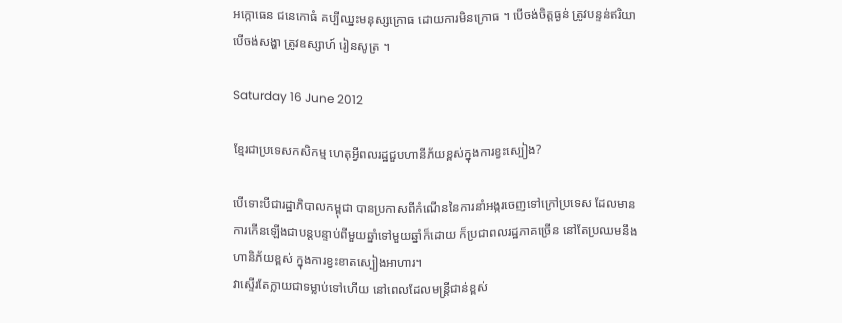អក្កោធេន ជនេកោធំ គប្បីឈ្នះមនុស្សក្រោធ ដោយការមិនក្រោធ ។ បើចង់ចិត្តធ្ងន់ ត្រូវបន្ទន់ឥរិយា បើចង់សង្ហា ត្រូវឧស្សាហ៍ រៀនសូត្រ ។

Saturday 16 June 2012

ខ្មែរជាប្រទេសកសិកម្ម ហេតុអ្វីពលរដ្ឋជួបហានីភ័យខ្ពស់ក្នុងការខ្វះស្បៀង?

បើទោះបីជារដ្ឋាភិបាលកម្ពុជា បានប្រកាសពីកំណើននៃការនាំអង្ករចេញទៅក្រៅប្រទេស ដែលមានការកើនឡើងជាបន្តបន្ទាប់ពីមួយឆ្នាំទៅមួយឆ្នាំក៏ដោយ ក៏ប្រជាពលរដ្ឋភាគច្រើន នៅតែប្រឈមនឹងហានិភ័យខ្ពស់ ក្នុងការខ្វះខាតស្បៀងអាហារ។
វាស្ទើរតែក្លាយជាទម្លាប់ទៅហើយ នៅពេលដែលមន្ត្រីជាន់ខ្ពស់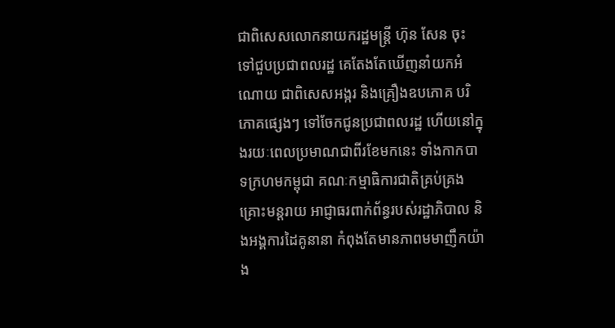ជាពិសេសលោកនាយករដ្ឋមន្ត្រី ហ៊ុន សែន ចុះទៅជួបប្រជាពលរដ្ឋ គេតែងតែឃើញនាំយកអំណោយ ជាពិសេសអង្ករ និងគ្រឿងឧបភោគ បរិភោគផ្សេងៗ ទៅចែកជូនប្រជាពលរដ្ឋ ហើយនៅក្នុងរយៈពេលប្រមាណជាពីរខែមកនេះ ទាំងកាកបាទក្រហមកម្ពុជា គណៈកម្មាធិការជាតិគ្រប់គ្រងគ្រោះមន្តរាយ អាជ្ញាធរពាក់ព័ន្ធរបស់រដ្ឋាភិបាល និងអង្គការដៃគូនានា កំពុងតែមានភាពមមាញឹកយ៉ាង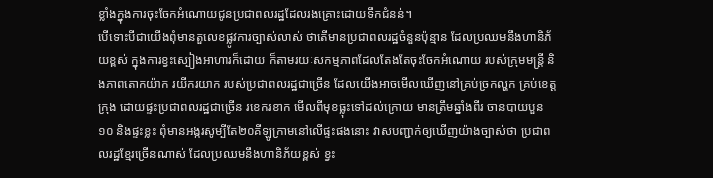ខ្លាំងក្នុងការចុះចែកអំណោយជូនប្រជាពលរដ្ឋដែលរងគ្រោះដោយទឹកជំនន់។
បើទោះបីជាយើងពុំមានតួលេខផ្លូវការច្បាស់លាស់ ថាតើមានប្រជាពលរដ្ឋចំនួនប៉ុន្មាន ដែលប្រឈមនឹងហានិភ័យខ្ពស់ ក្នុងការខ្វះស្បៀងអាហារក៏ដោយ ក៏តាមរយៈសកម្មភាពដែលតែងតែចុះចែកអំណោយ របស់ក្រុមមន្ត្រី និងភាពតោកយ៉ាក រយីករយាក របស់ប្រជាពលរដ្ឋជាច្រើន ដែលយើងអាចមើលឃើញនៅគ្រប់ច្រកល្ហក គ្រប់ខេត្តក្រុង ដោយផ្ទះប្រជាពលរដ្ឋជាច្រើន រខេករខាក មើលពីមុខធ្លុះទៅដល់ក្រោយ មានត្រឹមឆ្នាំងពីរ ចានបាយបួន ១០ និងផ្ទះខ្លះ ពុំមានអង្ករសូម្បីតែ២០គីឡូក្រាមនៅលើផ្ទះផងនោះ វាសបញ្ជាក់ឲ្យឃើញយ៉ាងច្បាស់ថា ប្រជាពលរដ្ឋខ្មែរច្រើនណាស់ ដែលប្រឈមនឹងហានិភ័យខ្ពស់ ខ្វះ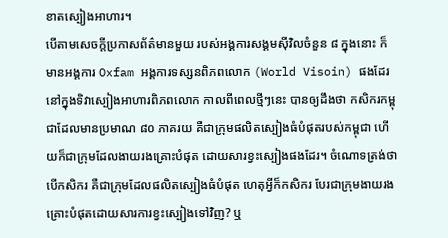ខាតស្បៀងអាហារ។
បើតាមសេចក្តីប្រកាសព័ត៌មានមួយ របស់អង្គការសង្គមស៊ីវិលចំនួន ៨ ក្នុងនោះ ក៏មានអង្គការ Oxfam អង្គការទស្សនពិភពលោក (World Visoin) ផងដែរនៅក្នុងទិវាស្បៀងអាហារពិភពលោក កាលពីពេលថ្មីៗនេះ បានឲ្យដឹងថា កសិករកម្ពុជាដែលមានប្រមាណ ៨០ ភាគរយ គឺជាក្រុមផលិតស្បៀងធំបំផុតរបស់កម្ពុជា ហើយក៏ជាក្រុមដែលងាយរងគ្រោះបំផុត ដោយសារខ្វះស្បៀងផងដែរ។ ចំណោទត្រង់ថា បើកសិករ គឺជាក្រុមដែលផលិតស្បៀងធំបំផុត ហេតុអ្វីក៏កសិករ បែរជាក្រុមងាយរងគ្រោះបំផុតដោយសារការខ្វះស្បៀងទៅវិញ? ឬ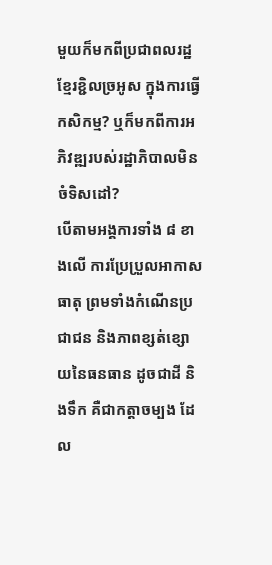មួយក៏មកពីប្រជាពលរដ្ឋខ្មែរខ្ជិលច្រអូស ក្នុងការធ្វើកសិកម្ម? ឬក៏មកពីការអភិវឌ្ឍរបស់រដ្ឋាភិបាលមិនចំទិសដៅ?
បើតាមអង្គការទាំង ៨ ខាងលើ ការប្រែប្រួលអាកាសធាតុ ព្រមទាំងកំណើនប្រជាជន និងភាពខ្សត់ខ្សោយនៃធនធាន ដូចជាដី និងទឹក គឺជាកត្តាចម្បង ដែល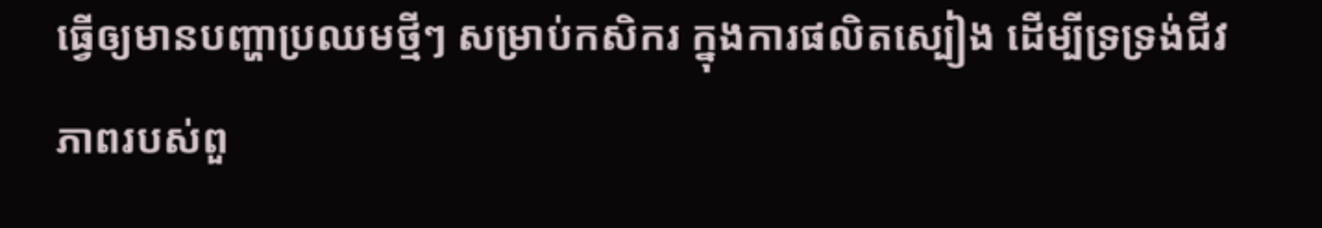ធ្វើឲ្យមានបញ្ហាប្រឈមថ្មីៗ សម្រាប់កសិករ ក្នុងការផលិតស្បៀង ដើម្បីទ្រទ្រង់ជីវភាពរបស់ពួ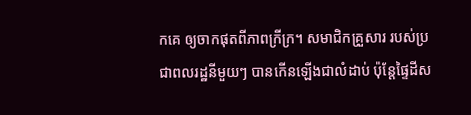កគេ ឲ្យចាកផុតពីភាពក្រីក្រ។ សមាជិកគ្រួសារ របស់ប្រជាពលរដ្ឋនីមួយៗ បានកើនឡើងជាលំដាប់ ប៉ុន្តែផ្ទៃដីស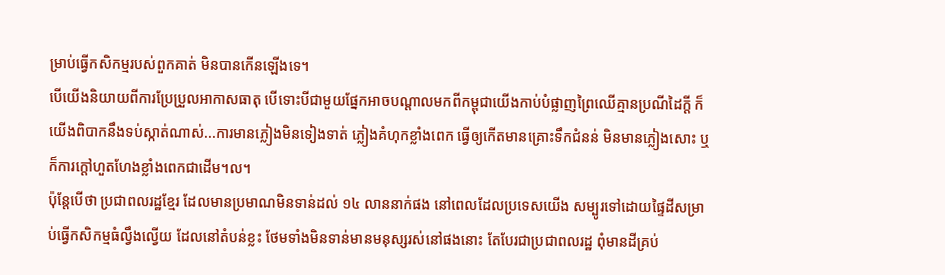ម្រាប់ធ្វើកសិកម្មរបស់ពួកគាត់ មិនបានកើនឡើងទេ។
បើយើងនិយាយពីការប្រែប្រួលអាកាសធាតុ បើទោះបីជាមួយផ្នែកអាចបណ្តាលមកពីកម្ពុជាយើងកាប់បំផ្លាញព្រៃឈើគ្មានប្រណីដៃក្តី ក៏យើងពិបាកនឹងទប់ស្កាត់ណាស់...ការមានភ្លៀងមិនទៀងទាត់ ភ្លៀងគំហុកខ្លាំងពេក ធ្វើឲ្យកើតមានគ្រោះទឹកជំនន់ មិនមានភ្លៀងសោះ ឬក៏ការក្តៅហួតហែងខ្លាំងពេកជាដើម។ល។
ប៉ុន្តែបើថា ប្រជាពលរដ្ឋខ្មែរ ដែលមានប្រមាណមិនទាន់ដល់ ១៤ លាននាក់ផង នៅពេលដែលប្រទេសយើង សម្បូរទៅដោយផ្ទៃដីសម្រាប់ធ្វើកសិកម្មធំល្វឹងល្វើយ ដែលនៅតំបន់ខ្លះ ថែមទាំងមិនទាន់មានមនុស្សរស់នៅផងនោះ តែបែរជាប្រជាពលរដ្ឋ ពុំមានដីគ្រប់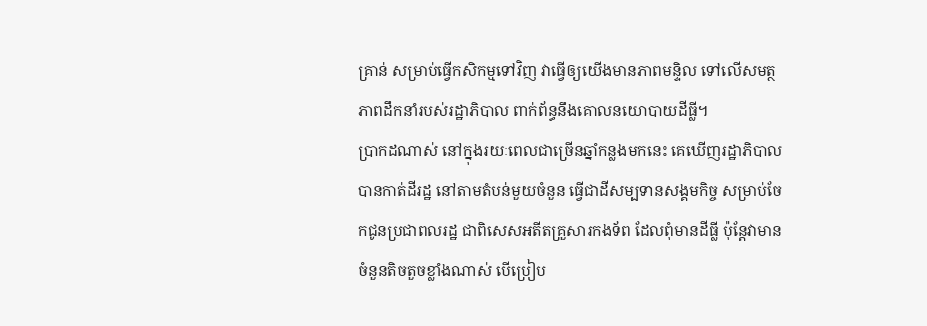គ្រាន់ សម្រាប់ធ្វើកសិកម្មទៅវិញ វាធ្វើឲ្យយើងមានភាពមន្ទិល ទៅលើសមត្ថភាពដឹកនាំរបស់រដ្ឋាភិបាល ពាក់ព័ន្ធនឹងគោលនយោបាយដីធ្លី។
ប្រាកដណាស់ នៅក្នុងរយៈពេលជាច្រើនឆ្នាំកន្លងមកនេះ គេឃើញរដ្ឋាភិបាល បានកាត់ដីរដ្ឋ នៅតាមតំបន់មួយចំនួន ធ្វើជាដីសម្បទានសង្គមកិច្ច សម្រាប់ចែកជូនប្រជាពលរដ្ឋ ជាពិសេសអតីតគ្រួសារកងទ័ព ដែលពុំមានដីធ្លី ប៉ុន្តែវាមានចំនួនតិចតួចខ្លាំងណាស់ បើប្រៀប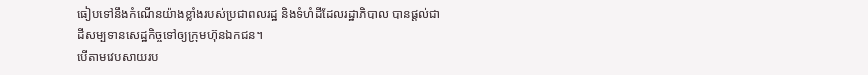ធៀបទៅនឹងកំណើនយ៉ាងខ្លាំងរបស់ប្រជាពលរដ្ឋ និងទំហំដីដែលរដ្ឋាភិបាល បានផ្តល់ជាដីសម្បទានសេដ្ឋកិច្ចទៅឲ្យក្រុមហ៊ុនឯកជន។
បើតាមវេបសាយរប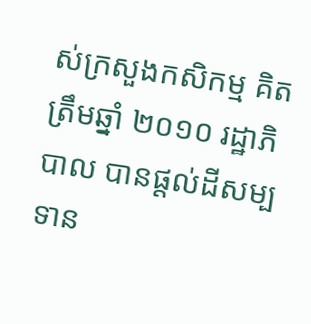ស់ក្រសួងកសិកម្ម គិតត្រឹមឆ្នាំ ២០១០ រដ្ឋាភិបាល បានផ្តល់ដីសម្បទាន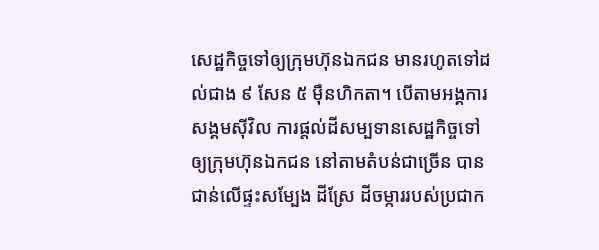សេដ្ឋកិច្ចទៅឲ្យក្រុមហ៊ុនឯកជន មានរហូតទៅដល់ជាង ៩ សែន ៥ ម៉ឺនហិកតា។ បើតាមអង្គការសង្គមស៊ីវិល ការផ្តល់ដីសម្បទានសេដ្ឋកិច្ចទៅឲ្យក្រុមហ៊ុនឯកជន នៅតាមតំបន់ជាច្រើន បានជាន់លើផ្ទះសម្បែង ដីស្រែ ដីចម្ការរបស់ប្រជាក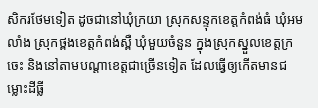សិករថែមទៀត ដូចជានៅឃុំក្រយា ស្រុកសន្ទុកខេត្តកំពង់ធំ ឃុំអមលាំង ស្រុកថ្ពងខេត្តកំពង់ស្ពឺ ឃុំមួយចំនួន ក្នុងស្រុកស្នួលខេត្តក្រចេះ និងនៅតាមបណ្តាខេត្តជាច្រើនទៀត ដែលធ្វើឲ្យកើតមានជម្លោះដីធ្លី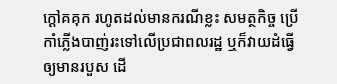ក្តៅគគុក រហូតដល់មានករណីខ្លះ សមត្ថកិច្ច ប្រើកាំភ្លើងបាញ់រះទៅលើប្រជាពលរដ្ឋ ឬក៏វាយដំធ្វើឲ្យមានរបួស ដើ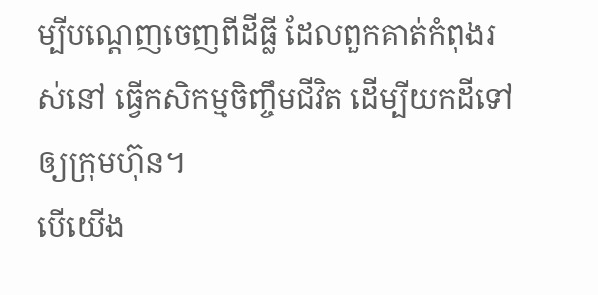ម្បីបណ្តេញចេញពីដីធ្លី ដែលពួកគាត់កំពុងរស់នៅ ធ្វើកសិកម្មចិញ្ចឹមជីវិត ដើម្បីយកដីទៅឲ្យក្រុមហ៊ុន។
បើយើង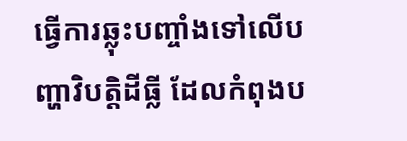ធ្វើការឆ្លុះបញ្ចាំងទៅលើបញ្ហាវិបត្តិដីធ្លី ដែលកំពុងប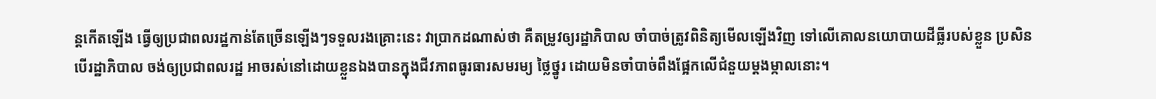ន្តកើតឡើង ធ្វើឲ្យប្រជាពលរដ្ឋកាន់តែច្រើនឡើងៗទទួលរងគ្រោះនេះ វាប្រាកដណាស់ថា គឺតម្រូវឲ្យរដ្ឋាភិបាល ចាំបាច់ត្រូវពិនិត្យមើលឡើងវិញ ទៅលើគោលនយោបាយដីធ្លីរបស់ខ្លួន ប្រសិនបើរដ្ឋាភិបាល ចង់ឲ្យប្រជាពលរដ្ឋ អាចរស់នៅដោយខ្លួនឯងបានក្នុងជីវភាពធូរធារសមរម្យ ថ្លៃថ្នូរ ដោយមិនចាំបាច់ពឹងផ្អែកលើជំនួយម្តងម្កាលនោះ។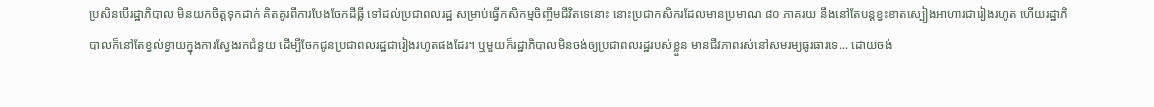ប្រសិនបើរដ្ឋាភិបាល មិនយកចិត្តទុកដាក់ គិតគូរពីការបែងចែកដីធ្លី ទៅដល់ប្រជាពលរដ្ឋ សម្រាប់ធ្វើកសិកម្មចិញ្ចឹមជីវិតទេនោះ នោះប្រជាកសិករដែលមានប្រមាណ ៨០ ភាគរយ នឹងនៅតែបន្តខ្វះខាតស្បៀងអាហារជារៀងរហូត ហើយរដ្ឋាភិបាលក៏នៅតែខ្វល់ខ្វាយក្នុងការស្វែងរកជំនួយ ដើម្បីចែកជូនប្រជាពលរដ្ឋជារៀងរហូតផងដែរ។ ឬមួយក៏រដ្ឋាភិបាលមិនចង់ឲ្យប្រជាពលរដ្ឋរបស់ខ្លួន មានជីវភាពរស់នៅសមរម្យធូរធារទេ... ដោយចង់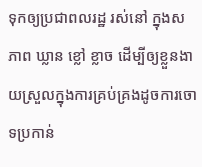ទុកឲ្យប្រជាពលរដ្ឋ រស់នៅ ក្នុងសភាព ឃ្លាន ខ្លៅ ខ្លាច ដើម្បីឲ្យខ្លួនងាយស្រួលក្នុងការគ្រប់គ្រងដូចការចោទប្រកាន់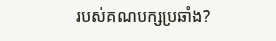របស់គណបក្សប្រឆាំង?